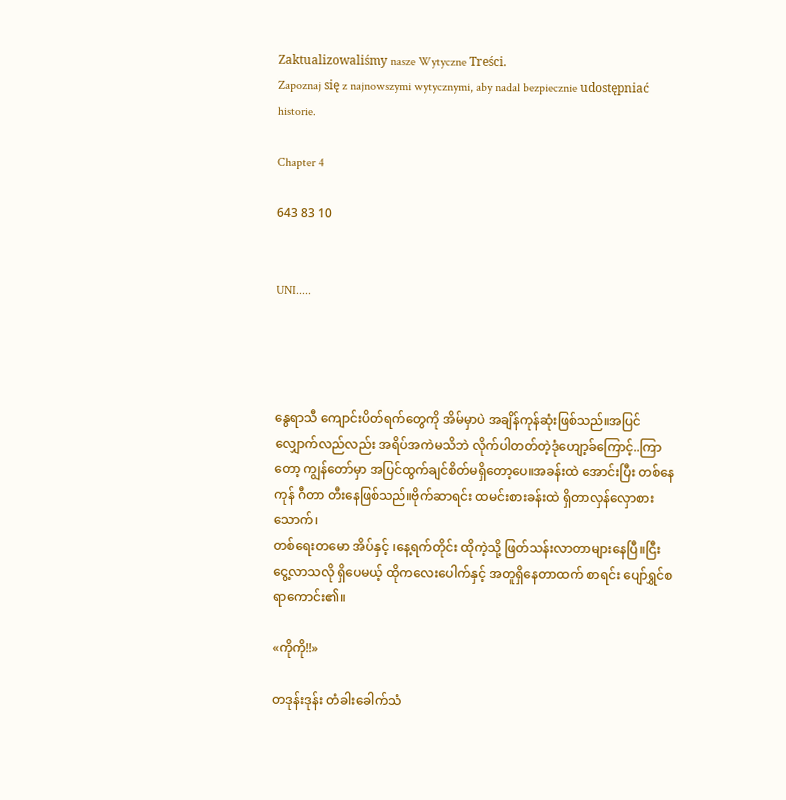Zaktualizowaliśmy nasze Wytyczne Treści.
Zapoznaj się z najnowszymi wytycznymi, aby nadal bezpiecznie udostępniać historie.

Chapter 4

643 83 10


UNI.....




နွေရာသီ ကျောင်းပိတ်ရက်တွေကို အိမ်မှာပဲ အချိန်ကုန်ဆုံးဖြစ်သည်။အပြင်လျှောက်လည်လည်း အရိပ်အကဲမသိဘဲ လိုက်ပါတတ်တဲ့ဒုံဟျော့ခ်ကြောင့်..ကြာတော့ ကျွန်တော်မှာ အပြင်ထွက်ချင်စိတ်မရှိတော့ပေ။အခန်းထဲ အောင်းပြီး တစ်နေကုန် ဂီတာ တီးနေဖြစ်သည်။ဗိုက်ဆာရင်း ထမင်းစားခန်းထဲ ရှိတာလှန်လှောစားသောက်၊
တစ်ရေးတမော အိပ်နှင့် ၊နေ့ရက်တိုင်း ထိုကဲ့သို့ ဖြတ်သန်းလာတာများနေပြီ။ငြီးငွေ့လာသလို ရှိပေမယ့် ထိုကလေးပေါက်နှင့် အတူရှိနေတာထက် စာရင်း ပျော်ရွှင်စရာကောင်း၏။

«ကိုကို!!»

တဒုန်းဒုန်း တံခါးခေါက်သံ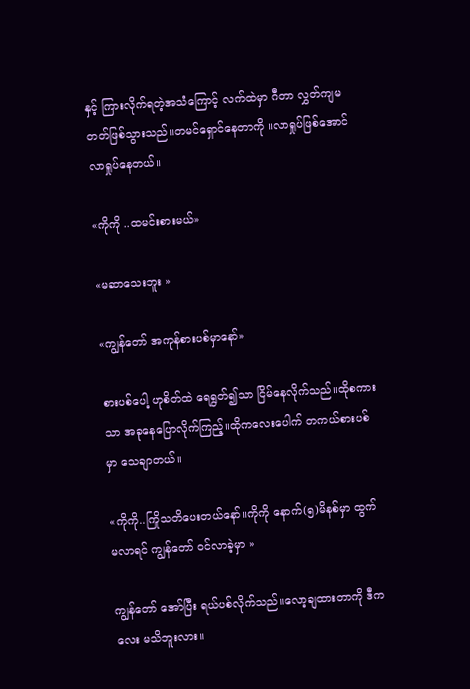နှင့် ကြားလိုက်ရတဲ့အသံကြောင့် လက်ထဲမှာ ဂီတာ လွှတ်ကျမတတ်ဖြစ်သွားသည်။တမင်ရှောင်နေတာကို ။လာရှုပ်ဖြစ်အောင် လာရှုပ်နေတယ်။

«ကိုကို ..ထမင်းစားမယ်»

«မဆာသေးဘူး »

«ကျွန်တော် အကုန်စားပစ်မှာနော်»

စားပစ်ပေါ့ ဟုစိတ်ထဲ ရေရွတ်၍သာ ငြိမ်နေလိုက်သည်။‌ထိုစကားသာ အခုနေပြောလိုက်ကြည့်။ထိုကလေးပေါက် တကယ်စားပစ်မှာ သေချာတယ်။

«ကိုကို..ကြိုသတိပေးတယ်နော်။ကိုကို နောက်(၅)မိနစ်မှာ ထွက်မလာရင် ကျွန်တော် ဝင်လာခဲ့မှာ »

ကျွန်တော် အော်ပြီး ရယ်ပစ်လိုက်သည်။လော့ချထားတာကို ဒီကလေး မသိဘူးလား။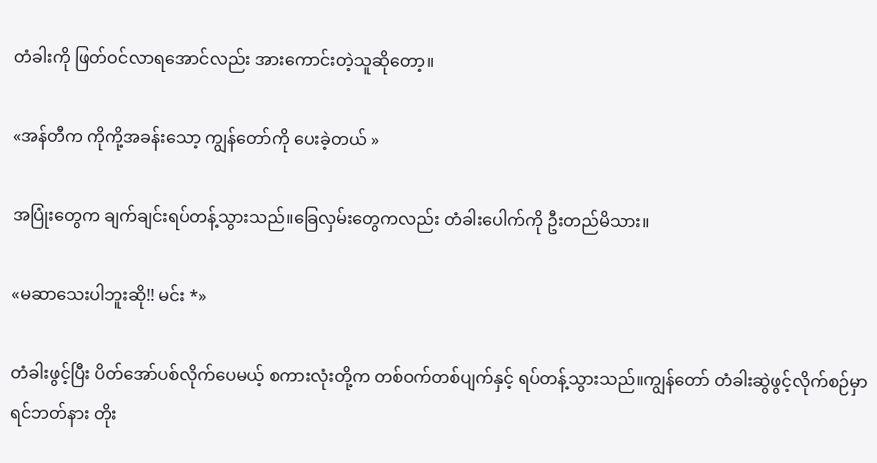တံခါးကို ဖြတ်ဝင်လာရအောင်လည်း အားကောင်းတဲ့သူဆိုတော့။

«အန်တီက ကိုကို့အခန်းသော့ ကျွန်တော်ကို ပေးခဲ့တယ် »

အပြုံးတွေက ချက်ချင်းရပ်တန့်သွားသည်။ခြေလှမ်းတွေကလည်း တံခါးပေါက်ကို ဦးတည်မိသား။

«မဆာသေးပါဘူးဆို!! မင်း *»

တံခါးဖွင့်ပြီး ပိတ်အော်ပစ်လိုက်ပေမယ့် စကားလုံးတို့က တစ်ဝက်တစ်ပျက်နှင့် ရပ်တန့်သွားသည်။ကျွန်တော် တံခါးဆွဲဖွင့်လိုက်စဉ်မှာ ရင်ဘတ်နား တိုး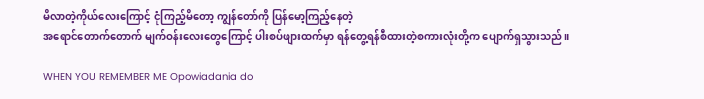မိလာတဲ့ကိုယ်လေးကြောင့် ငုံကြည့်မိတော့ ကျွန်တော်ကို ပြန်မော့ကြည့်နေတဲ့
အရောင်တောက်တောက် မျက်ဝန်းလေးတွေကြောင့် ပါးစပ်ဖျားထက်မှာ ရန်တွေ့ရန်စီထားတဲ့စကားလုံးတို့က ပျောက်ရှသွားသည်။

WHEN YOU REMEMBER ME Opowiadania do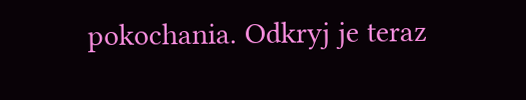pokochania. Odkryj je teraz